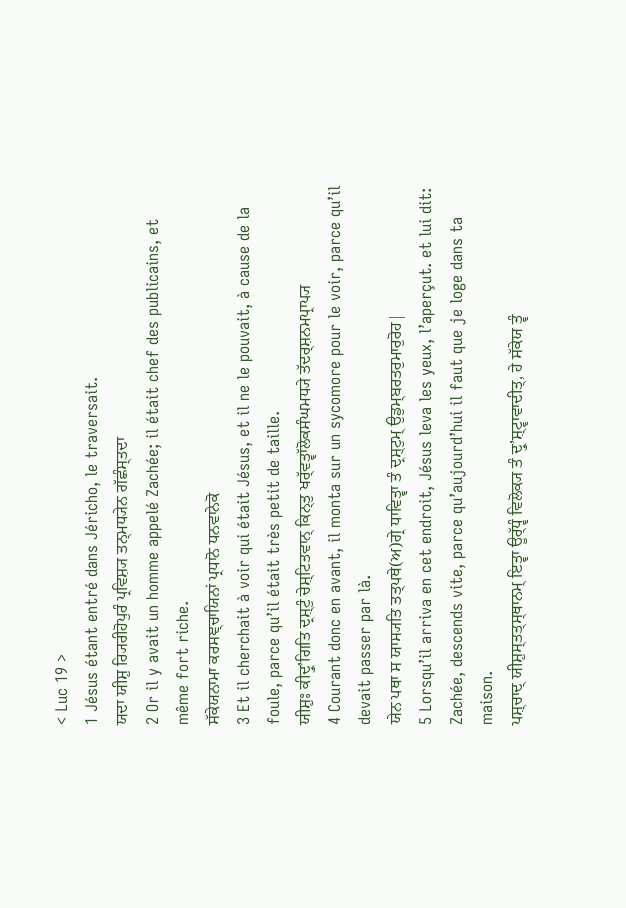< Luc 19 >
1 Jésus étant entré dans Jéricho, le traversait.
ਯਦਾ ਯੀਸ਼ੁ ਰ੍ਯਿਰੀਹੋਪੁਰੰ ਪ੍ਰਵਿਸ਼੍ਯ ਤਨ੍ਮਧ੍ਯੇਨ ਗੱਛੰਸ੍ਤਦਾ
2 Or il y avait un homme appelé Zachée; il était chef des publicains, et même fort riche.
ਸੱਕੇਯਨਾਮਾ ਕਰਸਞ੍ਚਾਯਿਨਾਂ ਪ੍ਰਧਾਨੋ ਧਨਵਾਨੇਕੋ
3 Et il cherchait à voir qui était Jésus, et il ne le pouvait, à cause de la foule, parce qu’il était très petit de taille.
ਯੀਸ਼ੁਃ ਕੀਦ੍ਰੁʼਗਿਤਿ ਦ੍ਰਸ਼੍ਟੁੰ ਚੇਸ਼੍ਟਿਤਵਾਨ੍ ਕਿਨ੍ਤੁ ਖਰ੍ੱਵਤ੍ਵਾੱਲੋਕਸੰਘਮਧ੍ਯੇ ਤੱਦਰ੍ਸ਼ਨਮਪ੍ਰਾਪ੍ਯ
4 Courant donc en avant, il monta sur un sycomore pour le voir, parce qu’il devait passer par là.
ਯੇਨ ਪਥਾ ਸ ਯਾਸ੍ਯਤਿ ਤਤ੍ਪਥੇ(ਅ)ਗ੍ਰੇ ਧਾਵਿਤ੍ਵਾ ਤੰ ਦ੍ਰਸ਼੍ਟੁਮ੍ ਉਡੁਮ੍ਬਰਤਰੁਮਾਰੁਰੋਹ|
5 Lorsqu’il arriva en cet endroit, Jésus leva les yeux, l’aperçut. et lui dit: Zachée, descends vite, parce qu’aujourd’hui il faut que je loge dans ta maison.
ਪਸ਼੍ਚਾਦ੍ ਯੀਸ਼ੁਸ੍ਤਤ੍ਸ੍ਥਾਨਮ੍ ਇਤ੍ਵਾ ਊਰ੍ੱਧ੍ਵੰ ਵਿਲੋਕ੍ਯ ਤੰ ਦ੍ਰੁʼਸ਼੍ਟ੍ਵਾਵਾਦੀਤ੍, ਹੇ ਸੱਕੇਯ ਤ੍ਵੰ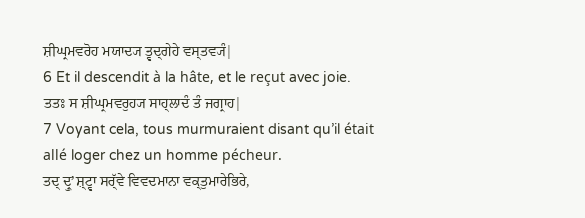ਸ਼ੀਘ੍ਰਮਵਰੋਹ ਮਯਾਦ੍ਯ ਤ੍ਵਦ੍ਗੇਹੇ ਵਸ੍ਤਵ੍ਯੰ|
6 Et il descendit à la hâte, et le reçut avec joie.
ਤਤਃ ਸ ਸ਼ੀਘ੍ਰਮਵਰੁਹ੍ਯ ਸਾਹ੍ਲਾਦੰ ਤੰ ਜਗ੍ਰਾਹ|
7 Voyant cela, tous murmuraient disant qu’il était allé loger chez un homme pécheur.
ਤਦ੍ ਦ੍ਰੁʼਸ਼੍ਟ੍ਵਾ ਸਰ੍ੱਵੇ ਵਿਵਦਮਾਨਾ ਵਕ੍ਤੁਮਾਰੇਭਿਰੇ,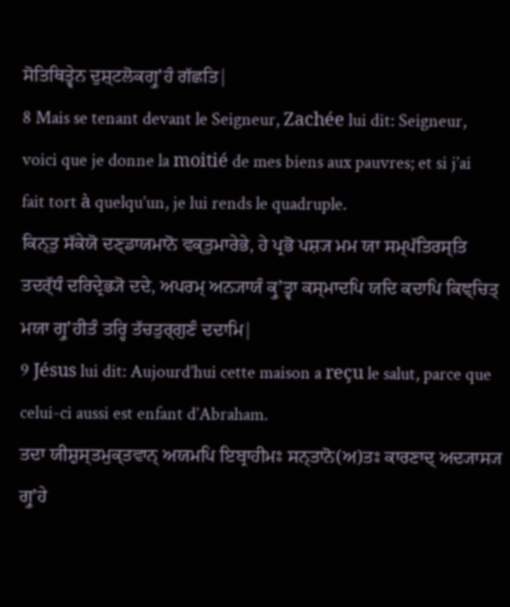ਸੋਤਿਥਿਤ੍ਵੇਨ ਦੁਸ਼੍ਟਲੋਕਗ੍ਰੁʼਹੰ ਗੱਛਤਿ|
8 Mais se tenant devant le Seigneur, Zachée lui dit: Seigneur, voici que je donne la moitié de mes biens aux pauvres; et si j’ai fait tort à quelqu’un, je lui rends le quadruple.
ਕਿਨ੍ਤੁ ਸੱਕੇਯੋ ਦਣ੍ਡਾਯਮਾਨੋ ਵਕ੍ਤੁਮਾਰੇਭੇ, ਹੇ ਪ੍ਰਭੋ ਪਸ਼੍ਯ ਮਮ ਯਾ ਸਮ੍ਪੱਤਿਰਸ੍ਤਿ ਤਦਰ੍ੱਧੰ ਦਰਿਦ੍ਰੇਭ੍ਯੋ ਦਦੇ, ਅਪਰਮ੍ ਅਨ੍ਯਾਯੰ ਕ੍ਰੁʼਤ੍ਵਾ ਕਸ੍ਮਾਦਪਿ ਯਦਿ ਕਦਾਪਿ ਕਿਞ੍ਚਿਤ੍ ਮਯਾ ਗ੍ਰੁʼਹੀਤੰ ਤਰ੍ਹਿ ਤੱਚਤੁਰ੍ਗੁਣੰ ਦਦਾਮਿ|
9 Jésus lui dit: Aujourd’hui cette maison a reçu le salut, parce que celui-ci aussi est enfant d’Abraham.
ਤਦਾ ਯੀਸ਼ੁਸ੍ਤਮੁਕ੍ਤਵਾਨ੍ ਅਯਮਪਿ ਇਬ੍ਰਾਹੀਮਃ ਸਨ੍ਤਾਨੋ(ਅ)ਤਃ ਕਾਰਣਾਦ੍ ਅਦ੍ਯਾਸ੍ਯ ਗ੍ਰੁʼਹੇ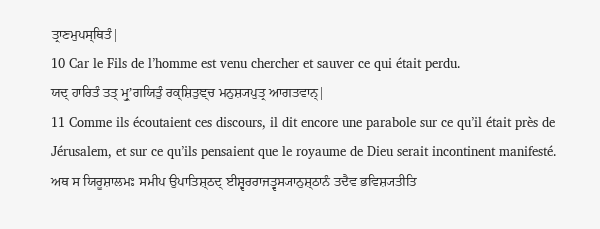ਤ੍ਰਾਣਮੁਪਸ੍ਥਿਤੰ|
10 Car le Fils de l’homme est venu chercher et sauver ce qui était perdu.
ਯਦ੍ ਹਾਰਿਤੰ ਤਤ੍ ਮ੍ਰੁʼਗਯਿਤੁੰ ਰਕ੍ਸ਼ਿਤੁਞ੍ਚ ਮਨੁਸ਼੍ਯਪੁਤ੍ਰ ਆਗਤਵਾਨ੍|
11 Comme ils écoutaient ces discours, il dit encore une parabole sur ce qu’il était près de Jérusalem, et sur ce qu’ils pensaient que le royaume de Dieu serait incontinent manifesté.
ਅਥ ਸ ਯਿਰੂਸ਼ਾਲਮਃ ਸਮੀਪ ਉਪਾਤਿਸ਼੍ਠਦ੍ ਈਸ਼੍ਵਰਰਾਜਤ੍ਵਸ੍ਯਾਨੁਸ਼੍ਠਾਨੰ ਤਦੈਵ ਭਵਿਸ਼੍ਯਤੀਤਿ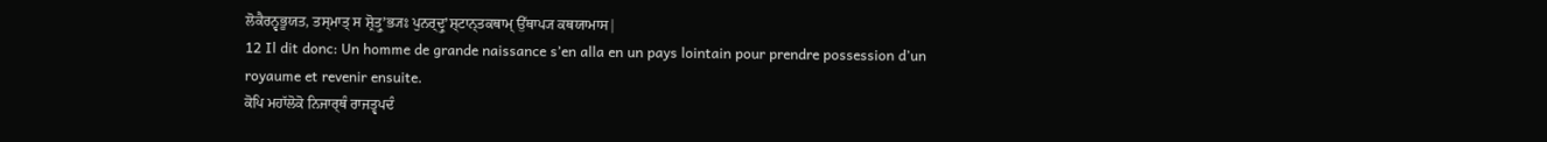ਲੋਕੈਰਨ੍ਵਭੂਯਤ, ਤਸ੍ਮਾਤ੍ ਸ ਸ਼੍ਰੋਤ੍ਰੁʼਭ੍ਯਃ ਪੁਨਰ੍ਦ੍ਰੁʼਸ਼੍ਟਾਨ੍ਤਕਥਾਮ੍ ਉੱਥਾਪ੍ਯ ਕਥਯਾਮਾਸ|
12 Il dit donc: Un homme de grande naissance s’en alla en un pays lointain pour prendre possession d’un royaume et revenir ensuite.
ਕੋਪਿ ਮਹਾੱਲੋਕੋ ਨਿਜਾਰ੍ਥੰ ਰਾਜਤ੍ਵਪਦੰ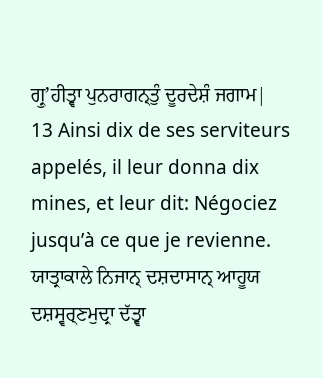ਗ੍ਰੁʼਹੀਤ੍ਵਾ ਪੁਨਰਾਗਨ੍ਤੁੰ ਦੂਰਦੇਸ਼ੰ ਜਗਾਮ|
13 Ainsi dix de ses serviteurs appelés, il leur donna dix mines, et leur dit: Négociez jusqu’à ce que je revienne.
ਯਾਤ੍ਰਾਕਾਲੇ ਨਿਜਾਨ੍ ਦਸ਼ਦਾਸਾਨ੍ ਆਹੂਯ ਦਸ਼ਸ੍ਵਰ੍ਣਮੁਦ੍ਰਾ ਦੱਤ੍ਵਾ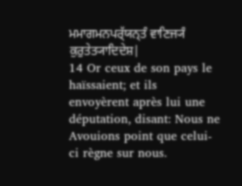ਮਮਾਗਮਨਪਰ੍ੱਯਨ੍ਤੰ ਵਾਣਿਜ੍ਯੰ ਕੁਰੁਤੇਤ੍ਯਾਦਿਦੇਸ਼|
14 Or ceux de son pays le haïssaient; et ils envoyèrent après lui une députation, disant: Nous ne Avouions point que celui-ci règne sur nous.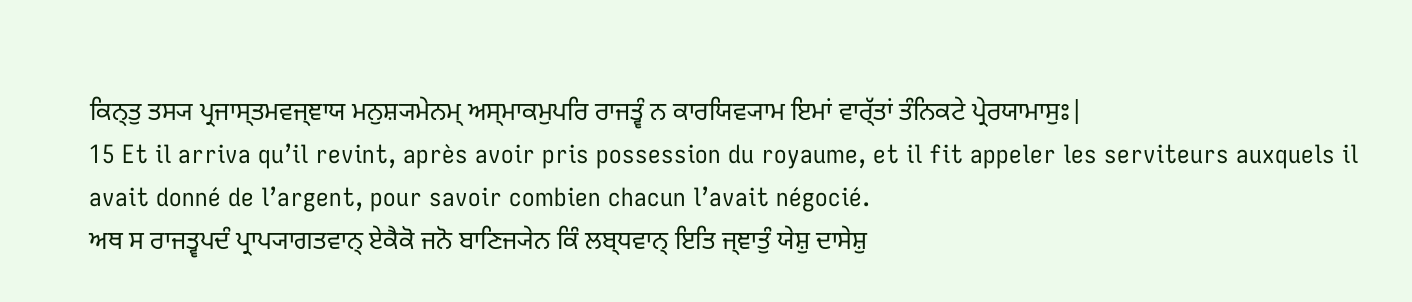ਕਿਨ੍ਤੁ ਤਸ੍ਯ ਪ੍ਰਜਾਸ੍ਤਮਵਜ੍ਞਾਯ ਮਨੁਸ਼੍ਯਮੇਨਮ੍ ਅਸ੍ਮਾਕਮੁਪਰਿ ਰਾਜਤ੍ਵੰ ਨ ਕਾਰਯਿਵ੍ਯਾਮ ਇਮਾਂ ਵਾਰ੍ੱਤਾਂ ਤੰਨਿਕਟੇ ਪ੍ਰੇਰਯਾਮਾਸੁਃ|
15 Et il arriva qu’il revint, après avoir pris possession du royaume, et il fit appeler les serviteurs auxquels il avait donné de l’argent, pour savoir combien chacun l’avait négocié.
ਅਥ ਸ ਰਾਜਤ੍ਵਪਦੰ ਪ੍ਰਾਪ੍ਯਾਗਤਵਾਨ੍ ਏਕੈਕੋ ਜਨੋ ਬਾਣਿਜ੍ਯੇਨ ਕਿੰ ਲਬ੍ਧਵਾਨ੍ ਇਤਿ ਜ੍ਞਾਤੁੰ ਯੇਸ਼ੁ ਦਾਸੇਸ਼ੁ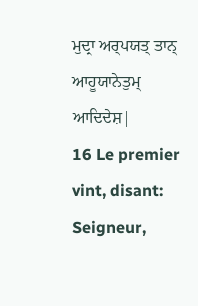ਮੁਦ੍ਰਾ ਅਰ੍ਪਯਤ੍ ਤਾਨ੍ ਆਹੂਯਾਨੇਤੁਮ੍ ਆਦਿਦੇਸ਼|
16 Le premier vint, disant: Seigneur,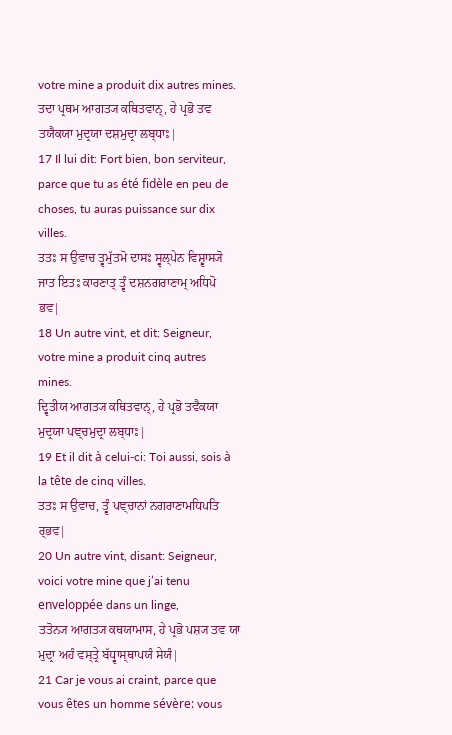votre mine a produit dix autres mines.
ਤਦਾ ਪ੍ਰਥਮ ਆਗਤ੍ਯ ਕਥਿਤਵਾਨ੍, ਹੇ ਪ੍ਰਭੋ ਤਵ ਤਯੈਕਯਾ ਮੁਦ੍ਰਯਾ ਦਸ਼ਮੁਦ੍ਰਾ ਲਬ੍ਧਾਃ|
17 Il lui dit: Fort bien, bon serviteur, parce que tu as été fidèle en peu de choses, tu auras puissance sur dix villes.
ਤਤਃ ਸ ਉਵਾਚ ਤ੍ਵਮੁੱਤਮੋ ਦਾਸਃ ਸ੍ਵਲ੍ਪੇਨ ਵਿਸ਼੍ਵਾਸ੍ਯੋ ਜਾਤ ਇਤਃ ਕਾਰਣਾਤ੍ ਤ੍ਵੰ ਦਸ਼ਨਗਰਾਣਾਮ੍ ਅਧਿਪੋ ਭਵ|
18 Un autre vint, et dit: Seigneur, votre mine a produit cinq autres mines.
ਦ੍ਵਿਤੀਯ ਆਗਤ੍ਯ ਕਥਿਤਵਾਨ੍, ਹੇ ਪ੍ਰਭੋ ਤਵੈਕਯਾ ਮੁਦ੍ਰਯਾ ਪਞ੍ਚਮੁਦ੍ਰਾ ਲਬ੍ਧਾਃ|
19 Et il dit à celui-ci: Toi aussi, sois à la tête de cinq villes.
ਤਤਃ ਸ ਉਵਾਚ, ਤ੍ਵੰ ਪਞ੍ਚਾਨਾਂ ਨਗਰਾਣਾਮਧਿਪਤਿ ਰ੍ਭਵ|
20 Un autre vint, disant: Seigneur, voici votre mine que j’ai tenu enveloppée dans un linge,
ਤਤੋਨ੍ਯ ਆਗਤ੍ਯ ਕਥਯਾਮਾਸ, ਹੇ ਪ੍ਰਭੋ ਪਸ਼੍ਯ ਤਵ ਯਾ ਮੁਦ੍ਰਾ ਅਹੰ ਵਸ੍ਤ੍ਰੇ ਬੱਧ੍ਵਾਸ੍ਥਾਪਯੰ ਸੇਯੰ|
21 Car je vous ai craint, parce que vous êtes un homme sévère: vous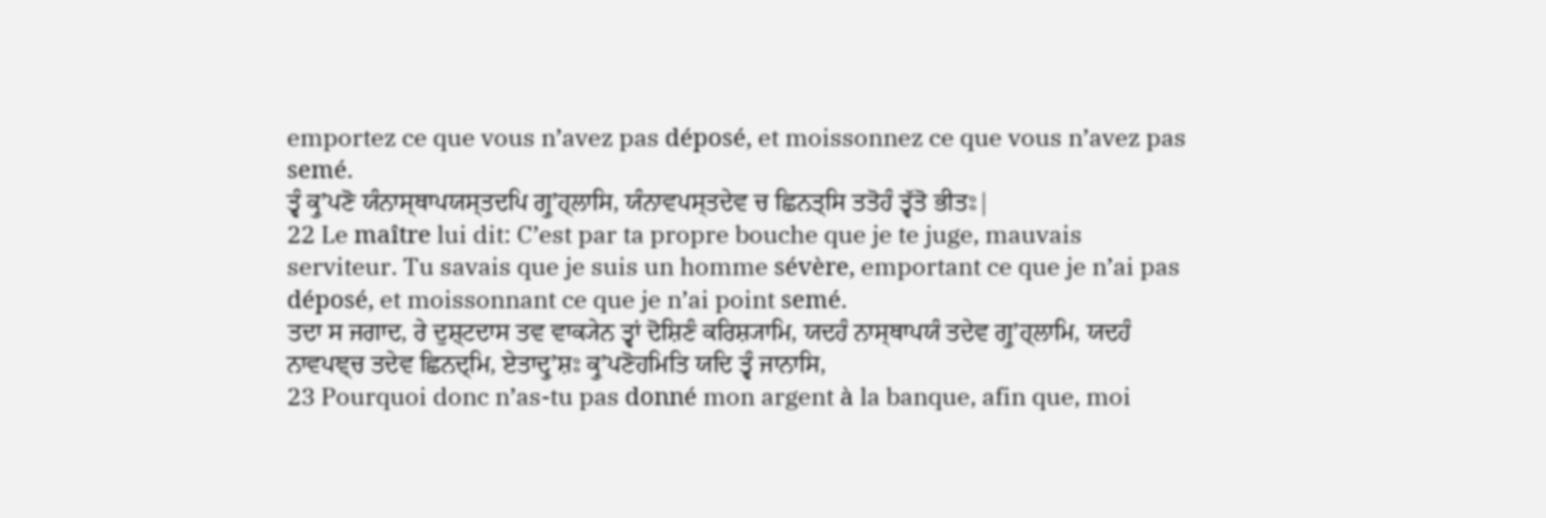emportez ce que vous n’avez pas déposé, et moissonnez ce que vous n’avez pas semé.
ਤ੍ਵੰ ਕ੍ਰੁʼਪਣੋ ਯੰਨਾਸ੍ਥਾਪਯਸ੍ਤਦਪਿ ਗ੍ਰੁʼਹ੍ਲਾਸਿ, ਯੰਨਾਵਪਸ੍ਤਦੇਵ ਚ ਛਿਨਤ੍ਸਿ ਤਤੋਹੰ ਤ੍ਵੱਤੋ ਭੀਤਃ|
22 Le maître lui dit: C’est par ta propre bouche que je te juge, mauvais serviteur. Tu savais que je suis un homme sévère, emportant ce que je n’ai pas déposé, et moissonnant ce que je n’ai point semé.
ਤਦਾ ਸ ਜਗਾਦ, ਰੇ ਦੁਸ਼੍ਟਦਾਸ ਤਵ ਵਾਕ੍ਯੇਨ ਤ੍ਵਾਂ ਦੋਸ਼ਿਣੰ ਕਰਿਸ਼੍ਯਾਮਿ, ਯਦਹੰ ਨਾਸ੍ਥਾਪਯੰ ਤਦੇਵ ਗ੍ਰੁʼਹ੍ਲਾਮਿ, ਯਦਹੰ ਨਾਵਪਞ੍ਚ ਤਦੇਵ ਛਿਨਦ੍ਮਿ, ਏਤਾਦ੍ਰੁʼਸ਼ਃ ਕ੍ਰੁʼਪਣੋਹਮਿਤਿ ਯਦਿ ਤ੍ਵੰ ਜਾਨਾਸਿ,
23 Pourquoi donc n’as-tu pas donné mon argent à la banque, afin que, moi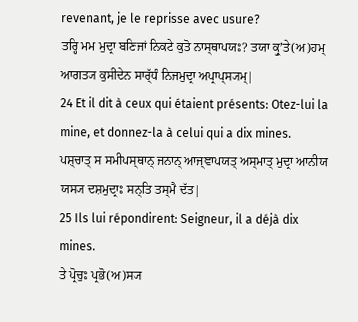revenant, je le reprisse avec usure?
ਤਰ੍ਹਿ ਮਮ ਮੁਦ੍ਰਾ ਬਣਿਜਾਂ ਨਿਕਟੇ ਕੁਤੋ ਨਾਸ੍ਥਾਪਯਃ? ਤਯਾ ਕ੍ਰੁʼਤੇ(ਅ)ਹਮ੍ ਆਗਤ੍ਯ ਕੁਸੀਦੇਨ ਸਾਰ੍ੱਧੰ ਨਿਜਮੁਦ੍ਰਾ ਅਪ੍ਰਾਪ੍ਸ੍ਯਮ੍|
24 Et il dit à ceux qui étaient présents: Otez-lui la mine, et donnez-la à celui qui a dix mines.
ਪਸ਼੍ਚਾਤ੍ ਸ ਸਮੀਪਸ੍ਥਾਨ੍ ਜਨਾਨ੍ ਆਜ੍ਞਾਪਯਤ੍ ਅਸ੍ਮਾਤ੍ ਮੁਦ੍ਰਾ ਆਨੀਯ ਯਸ੍ਯ ਦਸ਼ਮੁਦ੍ਰਾਃ ਸਨ੍ਤਿ ਤਸ੍ਮੈ ਦੱਤ|
25 Ils lui répondirent: Seigneur, il a déjà dix mines.
ਤੇ ਪ੍ਰੋਚੁਃ ਪ੍ਰਭੋ(ਅ)ਸ੍ਯ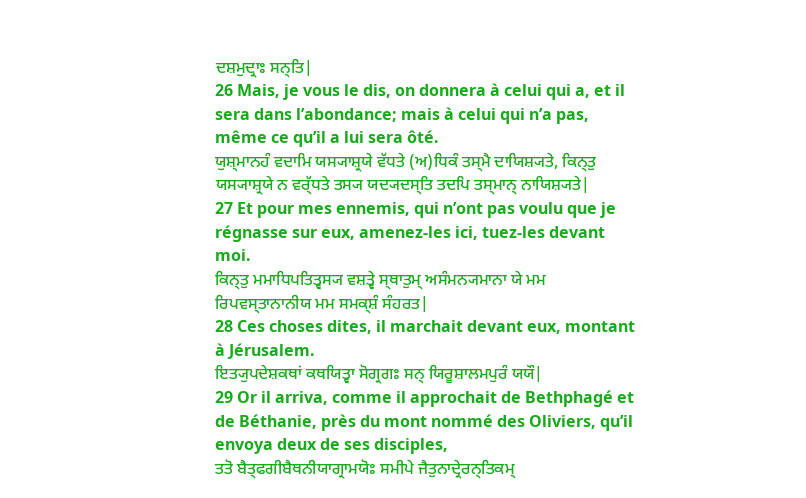ਦਸ਼ਮੁਦ੍ਰਾਃ ਸਨ੍ਤਿ|
26 Mais, je vous le dis, on donnera à celui qui a, et il sera dans l’abondance; mais à celui qui n’a pas, même ce qu’il a lui sera ôté.
ਯੁਸ਼੍ਮਾਨਹੰ ਵਦਾਮਿ ਯਸ੍ਯਾਸ਼੍ਰਯੇ ਵੱਧਤੇ (ਅ)ਧਿਕੰ ਤਸ੍ਮੈ ਦਾਯਿਸ਼੍ਯਤੇ, ਕਿਨ੍ਤੁ ਯਸ੍ਯਾਸ਼੍ਰਯੇ ਨ ਵਰ੍ੱਧਤੇ ਤਸ੍ਯ ਯਦ੍ਯਦਸ੍ਤਿ ਤਦਪਿ ਤਸ੍ਮਾਨ੍ ਨਾਯਿਸ਼੍ਯਤੇ|
27 Et pour mes ennemis, qui n’ont pas voulu que je régnasse sur eux, amenez-les ici, tuez-les devant moi.
ਕਿਨ੍ਤੁ ਮਮਾਧਿਪਤਿਤ੍ਵਸ੍ਯ ਵਸ਼ਤ੍ਵੇ ਸ੍ਥਾਤੁਮ੍ ਅਸੰਮਨ੍ਯਮਾਨਾ ਯੇ ਮਮ ਰਿਪਵਸ੍ਤਾਨਾਨੀਯ ਮਮ ਸਮਕ੍ਸ਼ੰ ਸੰਹਰਤ|
28 Ces choses dites, il marchait devant eux, montant à Jérusalem.
ਇਤ੍ਯੁਪਦੇਸ਼ਕਥਾਂ ਕਥਯਿਤ੍ਵਾ ਸੋਗ੍ਰਗਃ ਸਨ੍ ਯਿਰੂਸ਼ਾਲਮਪੁਰੰ ਯਯੌ|
29 Or il arriva, comme il approchait de Bethphagé et de Béthanie, près du mont nommé des Oliviers, qu’il envoya deux de ses disciples,
ਤਤੋ ਬੈਤ੍ਫਗੀਬੈਥਨੀਯਾਗ੍ਰਾਮਯੋਃ ਸਮੀਪੇ ਜੈਤੁਨਾਦ੍ਰੇਰਨ੍ਤਿਕਮ੍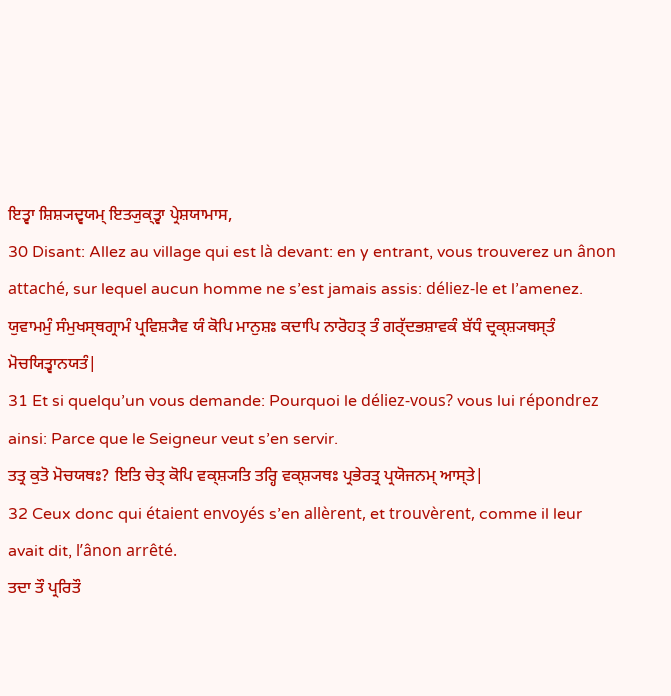ਇਤ੍ਵਾ ਸ਼ਿਸ਼੍ਯਦ੍ਵਯਮ੍ ਇਤ੍ਯੁਕ੍ਤ੍ਵਾ ਪ੍ਰੇਸ਼ਯਾਮਾਸ,
30 Disant: Allez au village qui est là devant: en y entrant, vous trouverez un ânon attaché, sur lequel aucun homme ne s’est jamais assis: déliez-le et l’amenez.
ਯੁਵਾਮਮੁੰ ਸੰਮੁਖਸ੍ਥਗ੍ਰਾਮੰ ਪ੍ਰਵਿਸ਼੍ਯੈਵ ਯੰ ਕੋਪਿ ਮਾਨੁਸ਼ਃ ਕਦਾਪਿ ਨਾਰੋਹਤ੍ ਤੰ ਗਰ੍ੱਦਭਸ਼ਾਵਕੰ ਬੱਧੰ ਦ੍ਰਕ੍ਸ਼੍ਯਥਸ੍ਤੰ ਮੋਚਯਿਤ੍ਵਾਨਯਤੰ|
31 Et si quelqu’un vous demande: Pourquoi le déliez-vous? vous lui répondrez ainsi: Parce que le Seigneur veut s’en servir.
ਤਤ੍ਰ ਕੁਤੋ ਮੋਚਯਥਃ? ਇਤਿ ਚੇਤ੍ ਕੋਪਿ ਵਕ੍ਸ਼੍ਯਤਿ ਤਰ੍ਹਿ ਵਕ੍ਸ਼੍ਯਥਃ ਪ੍ਰਭੇਰਤ੍ਰ ਪ੍ਰਯੋਜਨਮ੍ ਆਸ੍ਤੇ|
32 Ceux donc qui étaient envoyés s’en allèrent, et trouvèrent, comme il leur avait dit, l’ânon arrêté.
ਤਦਾ ਤੌ ਪ੍ਰਰਿਤੌ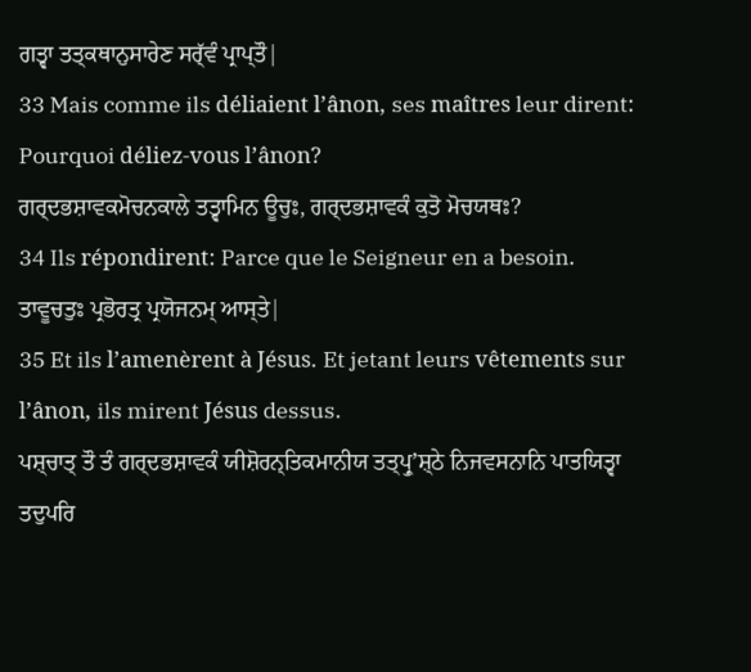ਗਤ੍ਵਾ ਤਤ੍ਕਥਾਨੁਸਾਰੇਣ ਸਰ੍ੱਵੰ ਪ੍ਰਾਪ੍ਤੌ|
33 Mais comme ils déliaient l’ânon, ses maîtres leur dirent: Pourquoi déliez-vous l’ânon?
ਗਰ੍ਦਭਸ਼ਾਵਕਮੋਚਨਕਾਲੇ ਤਤ੍ਵਾਮਿਨ ਊਚੁਃ, ਗਰ੍ਦਭਸ਼ਾਵਕੰ ਕੁਤੋ ਮੋਚਯਥਃ?
34 Ils répondirent: Parce que le Seigneur en a besoin.
ਤਾਵੂਚਤੁਃ ਪ੍ਰਭੋਰਤ੍ਰ ਪ੍ਰਯੋਜਨਮ੍ ਆਸ੍ਤੇ|
35 Et ils l’amenèrent à Jésus. Et jetant leurs vêtements sur l’ânon, ils mirent Jésus dessus.
ਪਸ਼੍ਚਾਤ੍ ਤੌ ਤੰ ਗਰ੍ਦਭਸ਼ਾਵਕੰ ਯੀਸ਼ੋਰਨ੍ਤਿਕਮਾਨੀਯ ਤਤ੍ਪ੍ਰੁʼਸ਼੍ਠੇ ਨਿਜਵਸਨਾਨਿ ਪਾਤਯਿਤ੍ਵਾ ਤਦੁਪਰਿ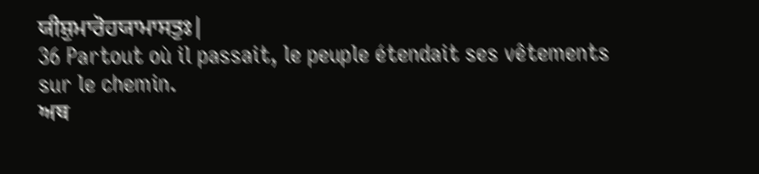ਯੀਸ਼ੁਮਾਰੋਹਯਾਮਾਸਤੁਃ|
36 Partout où il passait, le peuple étendait ses vêtements sur le chemin.
ਅਥ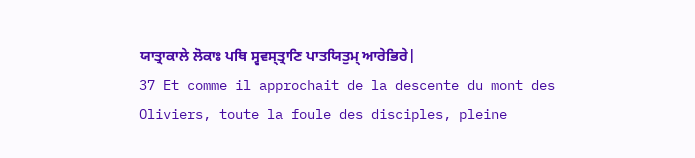ਯਾਤ੍ਰਾਕਾਲੇ ਲੋਕਾਃ ਪਥਿ ਸ੍ਵਵਸ੍ਤ੍ਰਾਣਿ ਪਾਤਯਿਤੁਮ੍ ਆਰੇਭਿਰੇ|
37 Et comme il approchait de la descente du mont des Oliviers, toute la foule des disciples, pleine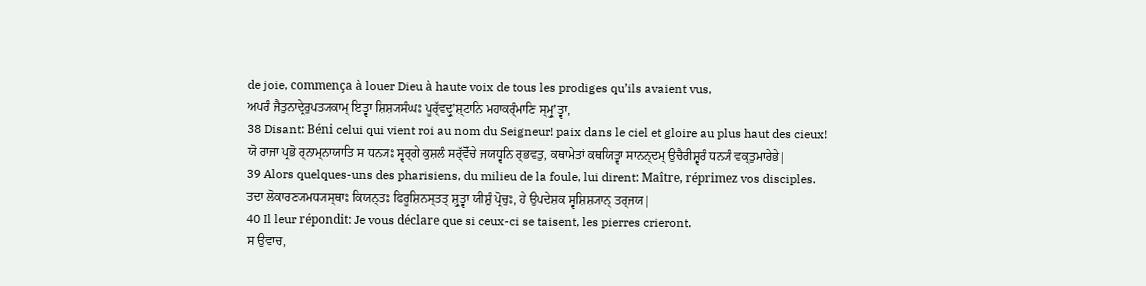de joie, commença à louer Dieu à haute voix de tous les prodiges qu’ils avaient vus,
ਅਪਰੰ ਜੈਤੁਨਾਦ੍ਰੇਰੁਪਤ੍ਯਕਾਮ੍ ਇਤ੍ਵਾ ਸ਼ਿਸ਼੍ਯਸੰਘਃ ਪੂਰ੍ੱਵਦ੍ਰੁʼਸ਼੍ਟਾਨਿ ਮਹਾਕਰ੍ੰਮਾਣਿ ਸ੍ਮ੍ਰੁʼਤ੍ਵਾ,
38 Disant: Béni celui qui vient roi au nom du Seigneur! paix dans le ciel et gloire au plus haut des cieux!
ਯੋ ਰਾਜਾ ਪ੍ਰਭੋ ਰ੍ਨਾਮ੍ਨਾਯਾਤਿ ਸ ਧਨ੍ਯਃ ਸ੍ਵਰ੍ਗੇ ਕੁਸ਼ਲੰ ਸਰ੍ੱਵੋੱਚੇ ਜਯਧ੍ਵਨਿ ਰ੍ਭਵਤੁ, ਕਥਾਮੇਤਾਂ ਕਥਯਿਤ੍ਵਾ ਸਾਨਨ੍ਦਮ੍ ਉਚੈਰੀਸ਼੍ਵਰੰ ਧਨ੍ਯੰ ਵਕ੍ਤੁਮਾਰੇਭੇ|
39 Alors quelques-uns des pharisiens, du milieu de la foule, lui dirent: Maître, réprimez vos disciples.
ਤਦਾ ਲੋਕਾਰਣ੍ਯਮਧ੍ਯਸ੍ਥਾਃ ਕਿਯਨ੍ਤਃ ਫਿਰੂਸ਼ਿਨਸ੍ਤਤ੍ ਸ਼੍ਰੁਤ੍ਵਾ ਯੀਸ਼ੁੰ ਪ੍ਰੋਚੁਃ, ਹੇ ਉਪਦੇਸ਼ਕ ਸ੍ਵਸ਼ਿਸ਼੍ਯਾਨ੍ ਤਰ੍ਜਯ|
40 Il leur répondit: Je vous déclare que si ceux-ci se taisent, les pierres crieront.
ਸ ਉਵਾਚ,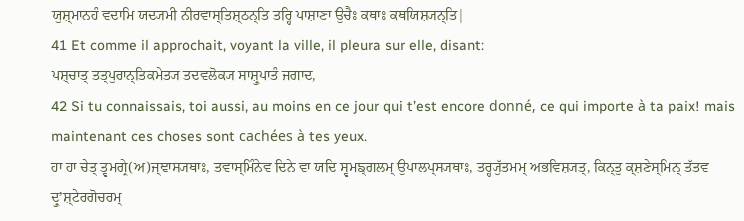ਯੁਸ਼੍ਮਾਨਹੰ ਵਦਾਮਿ ਯਦ੍ਯਮੀ ਨੀਰਵਾਸ੍ਤਿਸ਼੍ਠਨ੍ਤਿ ਤਰ੍ਹਿ ਪਾਸ਼ਾਣਾ ਉਚੈਃ ਕਥਾਃ ਕਥਯਿਸ਼੍ਯਨ੍ਤਿ|
41 Et comme il approchait, voyant la ville, il pleura sur elle, disant:
ਪਸ਼੍ਚਾਤ੍ ਤਤ੍ਪੁਰਾਨ੍ਤਿਕਮੇਤ੍ਯ ਤਦਵਲੋਕ੍ਯ ਸਾਸ਼੍ਰੁਪਾਤੰ ਜਗਾਦ,
42 Si tu connaissais, toi aussi, au moins en ce jour qui t’est encore donné, ce qui importe à ta paix! mais maintenant ces choses sont cachées à tes yeux.
ਹਾ ਹਾ ਚੇਤ੍ ਤ੍ਵਮਗ੍ਰੇ(ਅ)ਜ੍ਞਾਸ੍ਯਥਾਃ, ਤਵਾਸ੍ਮਿੰਨੇਵ ਦਿਨੇ ਵਾ ਯਦਿ ਸ੍ਵਮਙ੍ਗਲਮ੍ ਉਪਾਲਪ੍ਸ੍ਯਥਾਃ, ਤਰ੍ਹ੍ਯੁੱਤਮਮ੍ ਅਭਵਿਸ਼੍ਯਤ੍, ਕਿਨ੍ਤੁ ਕ੍ਸ਼ਣੇਸ੍ਮਿਨ੍ ਤੱਤਵ ਦ੍ਰੁʼਸ਼੍ਟੇਰਗੋਚਰਮ੍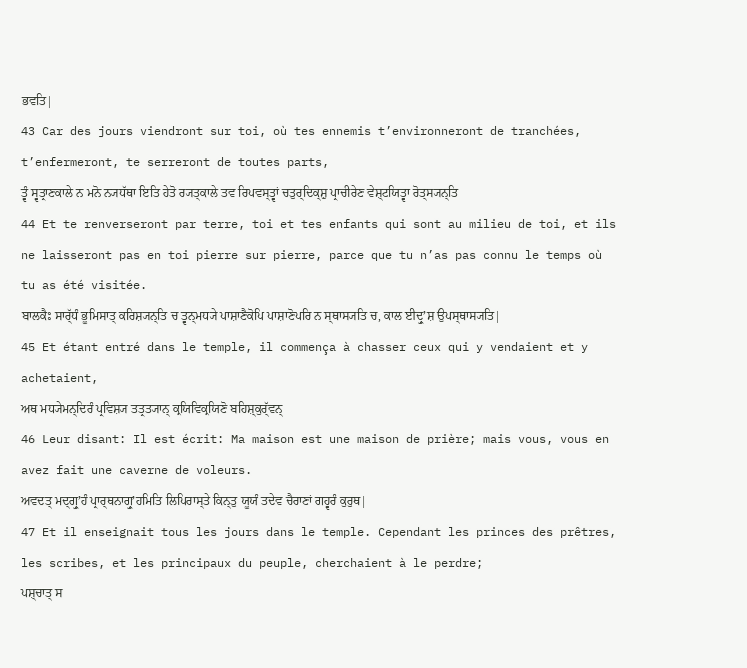ਭਵਤਿ|
43 Car des jours viendront sur toi, où tes ennemis t’environneront de tranchées, t’enfermeront, te serreront de toutes parts,
ਤ੍ਵੰ ਸ੍ਵਤ੍ਰਾਣਕਾਲੇ ਨ ਮਨੋ ਨ੍ਯਧੱਥਾ ਇਤਿ ਹੇਤੋ ਰ੍ਯਤ੍ਕਾਲੇ ਤਵ ਰਿਪਵਸ੍ਤ੍ਵਾਂ ਚਤੁਰ੍ਦਿਕ੍ਸ਼ੁ ਪ੍ਰਾਚੀਰੇਣ ਵੇਸ਼੍ਟਯਿਤ੍ਵਾ ਰੋਤ੍ਸ੍ਯਨ੍ਤਿ
44 Et te renverseront par terre, toi et tes enfants qui sont au milieu de toi, et ils ne laisseront pas en toi pierre sur pierre, parce que tu n’as pas connu le temps où tu as été visitée.
ਬਾਲਕੈਃ ਸਾਰ੍ੱਧੰ ਭੂਮਿਸਾਤ੍ ਕਰਿਸ਼੍ਯਨ੍ਤਿ ਚ ਤ੍ਵਨ੍ਮਧ੍ਯੇ ਪਾਸ਼ਾਣੈਕੋਪਿ ਪਾਸ਼ਾਣੋਪਰਿ ਨ ਸ੍ਥਾਸ੍ਯਤਿ ਚ, ਕਾਲ ਈਦ੍ਰੁʼਸ਼ ਉਪਸ੍ਥਾਸ੍ਯਤਿ|
45 Et étant entré dans le temple, il commença à chasser ceux qui y vendaient et y achetaient,
ਅਥ ਮਧ੍ਯੇਮਨ੍ਦਿਰੰ ਪ੍ਰਵਿਸ਼੍ਯ ਤਤ੍ਰਤ੍ਯਾਨ੍ ਕ੍ਰਯਿਵਿਕ੍ਰਯਿਣੋ ਬਹਿਸ਼੍ਕੁਰ੍ੱਵਨ੍
46 Leur disant: Il est écrit: Ma maison est une maison de prière; mais vous, vous en avez fait une caverne de voleurs.
ਅਵਦਤ੍ ਮਦ੍ਗ੍ਰੁʼਹੰ ਪ੍ਰਾਰ੍ਥਨਾਗ੍ਰੁʼਹਮਿਤਿ ਲਿਪਿਰਾਸ੍ਤੇ ਕਿਨ੍ਤੁ ਯੂਯੰ ਤਦੇਵ ਚੈਰਾਣਾਂ ਗਹ੍ਵਰੰ ਕੁਰੁਥ|
47 Et il enseignait tous les jours dans le temple. Cependant les princes des prêtres, les scribes, et les principaux du peuple, cherchaient à le perdre;
ਪਸ਼੍ਚਾਤ੍ ਸ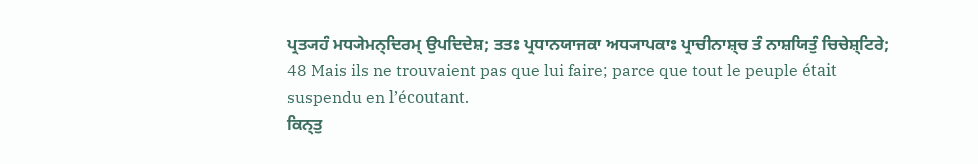ਪ੍ਰਤ੍ਯਹੰ ਮਧ੍ਯੇਮਨ੍ਦਿਰਮ੍ ਉਪਦਿਦੇਸ਼; ਤਤਃ ਪ੍ਰਧਾਨਯਾਜਕਾ ਅਧ੍ਯਾਪਕਾਃ ਪ੍ਰਾਚੀਨਾਸ਼੍ਚ ਤੰ ਨਾਸ਼ਯਿਤੁੰ ਚਿਚੇਸ਼੍ਟਿਰੇ;
48 Mais ils ne trouvaient pas que lui faire; parce que tout le peuple était suspendu en l’écoutant.
ਕਿਨ੍ਤੁ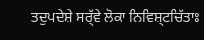ਤਦੁਪਦੇਸ਼ੇ ਸਰ੍ੱਵੇ ਲੋਕਾ ਨਿਵਿਸ਼੍ਟਚਿੱਤਾਃ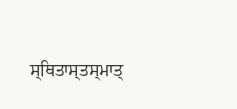ਸ੍ਥਿਤਾਸ੍ਤਸ੍ਮਾਤ੍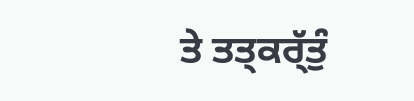ਤੇ ਤਤ੍ਕਰ੍ੱਤੁੰ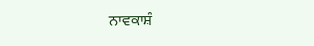ਨਾਵਕਾਸ਼ੰ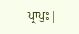ਪ੍ਰਾਪੁਃ|